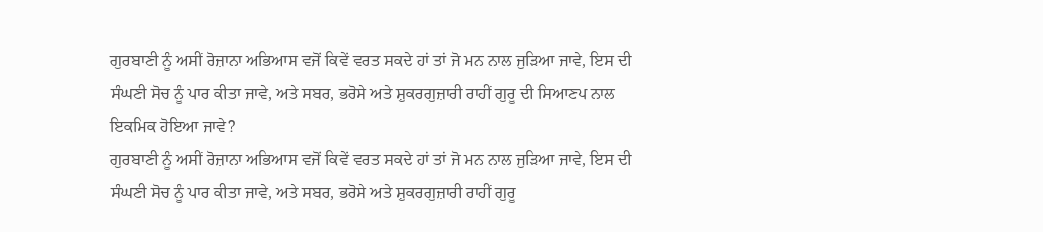ਗੁਰਬਾਣੀ ਨੂੰ ਅਸੀਂ ਰੋਜ਼ਾਨਾ ਅਭਿਆਸ ਵਜੋਂ ਕਿਵੇਂ ਵਰਤ ਸਕਦੇ ਹਾਂ ਤਾਂ ਜੋ ਮਨ ਨਾਲ ਜੁੜਿਆ ਜਾਵੇ, ਇਸ ਦੀ ਸੰਘਣੀ ਸੋਚ ਨੂੰ ਪਾਰ ਕੀਤਾ ਜਾਵੇ, ਅਤੇ ਸਬਰ, ਭਰੋਸੇ ਅਤੇ ਸ਼ੁਕਰਗੁਜ਼ਾਰੀ ਰਾਹੀਂ ਗੁਰੂ ਦੀ ਸਿਆਣਪ ਨਾਲ ਇਕਮਿਕ ਹੋਇਆ ਜਾਵੇ?
ਗੁਰਬਾਣੀ ਨੂੰ ਅਸੀਂ ਰੋਜ਼ਾਨਾ ਅਭਿਆਸ ਵਜੋਂ ਕਿਵੇਂ ਵਰਤ ਸਕਦੇ ਹਾਂ ਤਾਂ ਜੋ ਮਨ ਨਾਲ ਜੁੜਿਆ ਜਾਵੇ, ਇਸ ਦੀ ਸੰਘਣੀ ਸੋਚ ਨੂੰ ਪਾਰ ਕੀਤਾ ਜਾਵੇ, ਅਤੇ ਸਬਰ, ਭਰੋਸੇ ਅਤੇ ਸ਼ੁਕਰਗੁਜ਼ਾਰੀ ਰਾਹੀਂ ਗੁਰੂ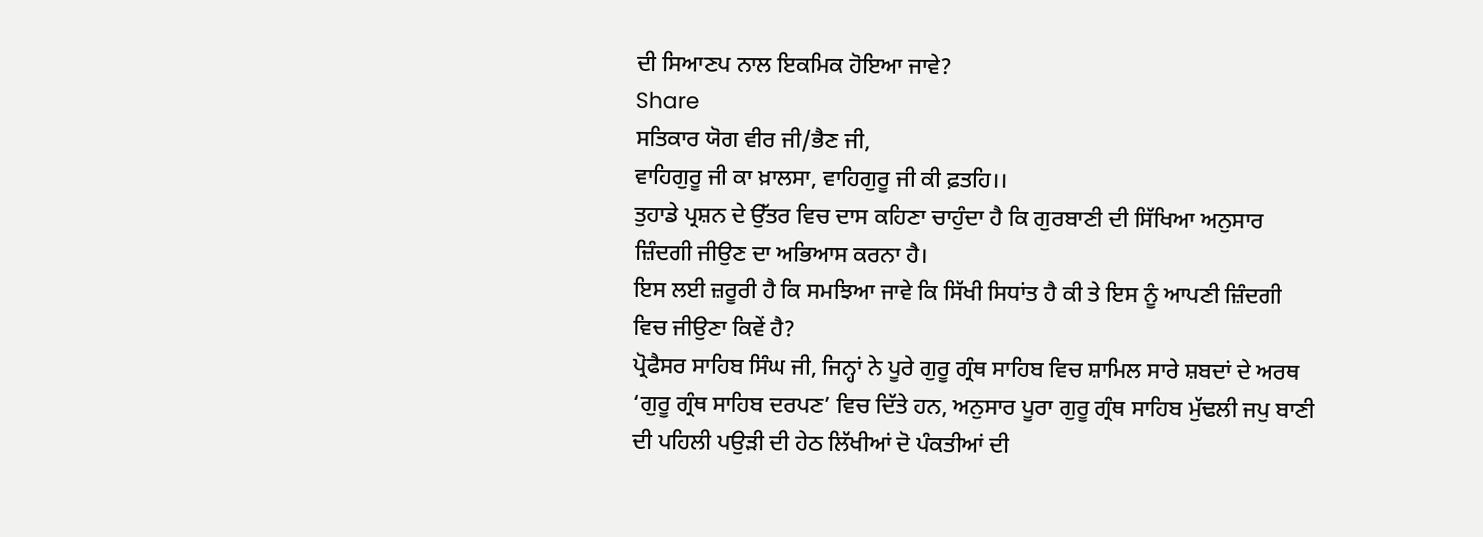ਦੀ ਸਿਆਣਪ ਨਾਲ ਇਕਮਿਕ ਹੋਇਆ ਜਾਵੇ?
Share
ਸਤਿਕਾਰ ਯੋਗ ਵੀਰ ਜੀ/ਭੈਣ ਜੀ,
ਵਾਹਿਗੁਰੂ ਜੀ ਕਾ ਖ਼ਾਲਸਾ, ਵਾਹਿਗੁਰੂ ਜੀ ਕੀ ਫ਼ਤਹਿ।।
ਤੁਹਾਡੇ ਪ੍ਰਸ਼ਨ ਦੇ ਉੱਤਰ ਵਿਚ ਦਾਸ ਕਹਿਣਾ ਚਾਹੁੰਦਾ ਹੈ ਕਿ ਗੁਰਬਾਣੀ ਦੀ ਸਿੱਖਿਆ ਅਨੁਸਾਰ ਜ਼ਿੰਦਗੀ ਜੀਉਣ ਦਾ ਅਭਿਆਸ ਕਰਨਾ ਹੈ।
ਇਸ ਲਈ ਜ਼ਰੂਰੀ ਹੈ ਕਿ ਸਮਝਿਆ ਜਾਵੇ ਕਿ ਸਿੱਖੀ ਸਿਧਾਂਤ ਹੈ ਕੀ ਤੇ ਇਸ ਨੂੰ ਆਪਣੀ ਜ਼ਿੰਦਗੀ ਵਿਚ ਜੀਉਣਾ ਕਿਵੇਂ ਹੈ?
ਪ੍ਰੋਫੈਸਰ ਸਾਹਿਬ ਸਿੰਘ ਜੀ, ਜਿਨ੍ਹਾਂ ਨੇ ਪੂਰੇ ਗੁਰੂ ਗ੍ਰੰਥ ਸਾਹਿਬ ਵਿਚ ਸ਼ਾਮਿਲ ਸਾਰੇ ਸ਼ਬਦਾਂ ਦੇ ਅਰਥ ‘ਗੁਰੂ ਗ੍ਰੰਥ ਸਾਹਿਬ ਦਰਪਣ’ ਵਿਚ ਦਿੱਤੇ ਹਨ, ਅਨੁਸਾਰ ਪੂਰਾ ਗੁਰੂ ਗ੍ਰੰਥ ਸਾਹਿਬ ਮੁੱਢਲੀ ਜਪੁ ਬਾਣੀ ਦੀ ਪਹਿਲੀ ਪਉੜੀ ਦੀ ਹੇਠ ਲਿੱਖੀਆਂ ਦੋ ਪੰਕਤੀਆਂ ਦੀ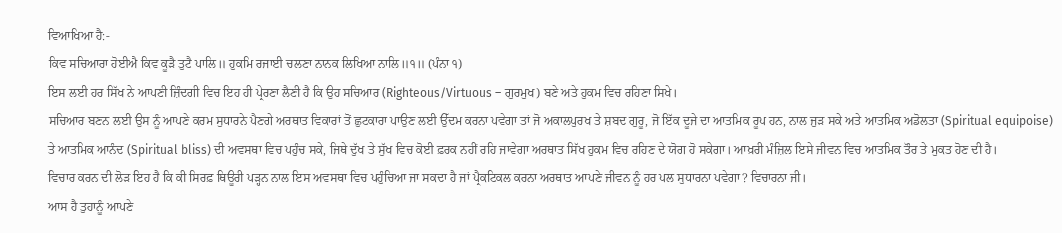ਵਿਆਖਿਆ ਹੈ:-
ਕਿਵ ਸਚਿਆਰਾ ਹੋਈਐ ਕਿਵ ਕੂੜੈ ਤੁਟੈ ਪਾਲਿ॥ ਹੁਕਮਿ ਰਜਾਈ ਚਲਣਾ ਨਾਨਕ ਲਿਖਿਆ ਨਾਲਿ॥੧॥ (ਪੰਨਾ ੧)
ਇਸ ਲਈ ਹਰ ਸਿੱਖ ਨੇ ਆਪਣੀ ਜ਼ਿੰਦਗੀ ਵਿਚ ਇਹ ਹੀ ਪ੍ਰੇਰਣਾ ਲੈਣੀ ਹੈ ਕਿ ਉਹ ਸਚਿਆਰ (Righteous/Virtuous – ਗੁਰਮੁਖ) ਬਣੇ ਅਤੇ ਹੁਕਮ ਵਿਚ ਰਹਿਣਾ ਸਿਖੇ।
ਸਚਿਆਰ ਬਣਨ ਲਈ ਉਸ ਨੂੰ ਆਪਣੇ ਕਰਮ ਸੁਧਾਰਨੇ ਪੈਣਗੇ ਅਰਥਾਤ ਵਿਕਾਰਾਂ ਤੋਂ ਛੁਟਕਾਰਾ ਪਾਉਣ ਲਈ ਉੱਦਮ ਕਰਨਾ ਪਵੇਗਾ ਤਾਂ ਜੋ ਅਕਾਲਪੁਰਖ ਤੇ ਸ਼ਬਦ ਗੁਰੂ, ਜੋ ਇੱਕ ਦੂਜੇ ਦਾ ਆਤਮਿਕ ਰੂਪ ਹਨ, ਨਾਲ ਜੁੜ ਸਕੇ ਅਤੇ ਆਤਮਿਕ ਅਡੋਲਤਾ (Spiritual equipoise) ਤੇ ਆਤਮਿਕ ਆਨੰਦ (Spiritual bliss) ਦੀ ਅਵਸਥਾ ਵਿਚ ਪਹੁੰਚ ਸਕੇ, ਜਿਥੇ ਦੁੱਖ ਤੇ ਸੁੱਖ ਵਿਚ ਕੋਈ ਫ਼ਰਕ ਨਹੀਂ ਰਹਿ ਜਾਵੇਗਾ ਅਰਥਾਤ ਸਿੱਖ ਹੁਕਮ ਵਿਚ ਰਹਿਣ ਦੇ ਯੋਗ ਹੋ ਸਕੇਗਾ। ਆਖ਼ਰੀ ਮੰਜ਼ਿਲ ਇਸੇ ਜੀਵਨ ਵਿਚ ਆਤਮਿਕ ਤੌਰ ਤੇ ਮੁਕਤ ਹੋਣ ਦੀ ਹੈ।
ਵਿਚਾਰ ਕਰਨ ਦੀ ਲੋੜ ਇਹ ਹੈ ਕਿ ਕੀ ਸਿਰਫ਼ ਥਿਊਰੀ ਪੜ੍ਹਨ ਨਾਲ ਇਸ ਅਵਸਥਾ ਵਿਚ ਪਹੁੰਚਿਆ ਜਾ ਸਕਦਾ ਹੈ ਜਾਂ ਪ੍ਰੈਕਟਿਕਲ ਕਰਨਾ ਅਰਥਾਤ ਆਪਣੇ ਜੀਵਨ ਨੂੰ ਹਰ ਪਲ ਸੁਧਾਰਨਾ ਪਵੇਗਾ? ਵਿਚਾਰਨਾ ਜੀ।
ਆਸ ਹੈ ਤੁਹਾਨੂੰ ਆਪਣੇ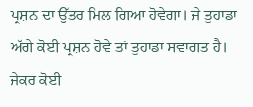ਪ੍ਰਸ਼ਨ ਦਾ ਉੱਤਰ ਮਿਲ ਗਿਆ ਹੋਵੇਗਾ। ਜੇ ਤੁਹਾਡਾ ਅੱਗੇ ਕੋਈ ਪ੍ਰਸ਼ਨ ਹੋਵੇ ਤਾਂ ਤੁਹਾਡਾ ਸਵਾਗਤ ਹੈ। ਜੇਕਰ ਕੋਈ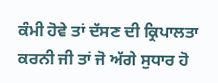ਕੰਮੀ ਹੋਵੇ ਤਾਂ ਦੱਸਣ ਦੀ ਕ੍ਰਿਪਾਲਤਾ ਕਰਨੀ ਜੀ ਤਾਂ ਜੋ ਅੱਗੇ ਸੁਧਾਰ ਹੋ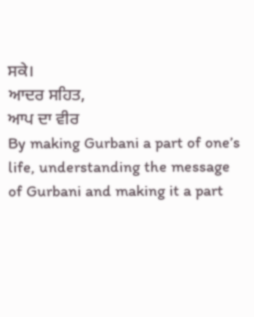ਸਕੇ।
ਆਦਰ ਸਹਿਤ,
ਆਪ ਦਾ ਵੀਰ
By making Gurbani a part of one’s life, understanding the message of Gurbani and making it a part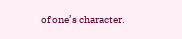of one’s character.